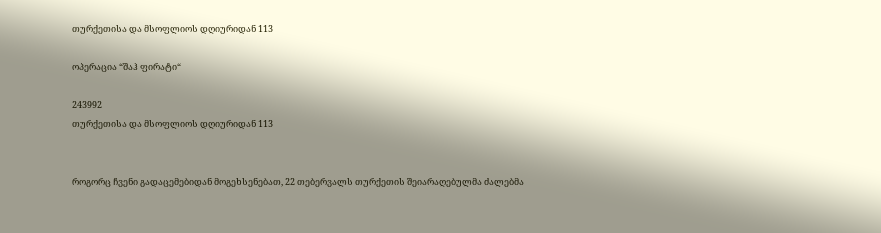თურქეთისა და მსოფლიოს დღიურიდან 113

ოპერაცია “შაჰ ფირატი“

243992
თურქეთისა და მსოფლიოს დღიურიდან 113


როგორც ჩვენი გადაცემებიდან მოგეხსენებათ, 22 თებერვალს თურქეთის შეიარაღებულმა ძალებმა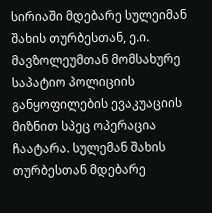სირიაში მდებარე სულეიმან შახის თურბესთან, ე.ი. მავზოლეუმთან მომსახურე საპატიო პოლიციის განყოფილების ევაკუაციის მიზნით სპეც ოპერაცია ჩაატარა. სულემან შახის თურბესთან მდებარე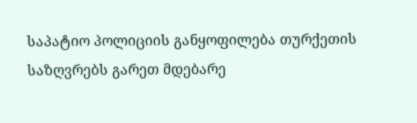საპატიო პოლიციის განყოფილება თურქეთის საზღვრებს გარეთ მდებარე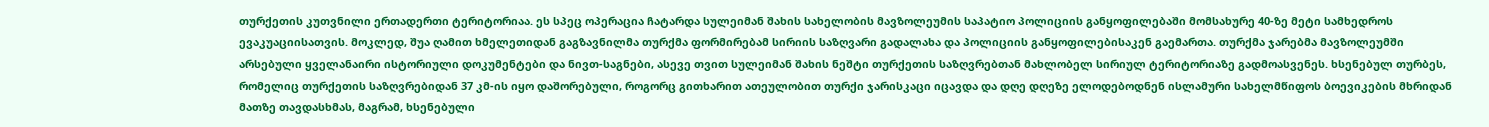თურქეთის კუთვნილი ერთადერთი ტერიტორიაა. ეს სპეც ოპერაცია ჩატარდა სულეიმან შახის სახელობის მავზოლეუმის საპატიო პოლიციის განყოფილებაში მომსახურე 40-ზე მეტი სამხედროს ევაკუაციისათვის. მოკლედ, შუა ღამით ხმელეთიდან გაგზავნილმა თურქმა ფორმირებამ სირიის საზღვარი გადალახა და პოლიციის განყოფილებისაკენ გაემართა. თურქმა ჯარებმა მავზოლეუმში არსებული ყველანაირი ისტორიული დოკუმენტები და ნივთ-საგნები, ასევე თვით სულეიმან შახის ნეშტი თურქეთის საზღვრებთან მახლობელ სირიულ ტერიტორიაზე გადმოასვენეს. ხსენებულ თურბეს, რომელიც თურქეთის საზღვრებიდან 37 კმ-ის იყო დაშორებული, როგორც გითხარით ათეულობით თურქი ჯარისკაცი იცავდა და დღე დღეზე ელოდებოდნენ ისლამური სახელმწიფოს ბოევიკების მხრიდან მათზე თავდასხმას, მაგრამ, ხსენებული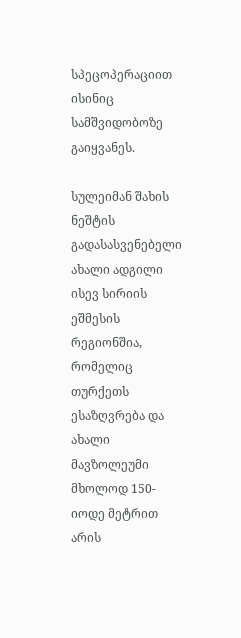სპეცოპერაციით ისინიც სამშვიდობოზე გაიყვანეს.

სულეიმან შახის ნეშტის გადასასვენებელი ახალი ადგილი ისევ სირიის ეშმესის რეგიონშია, რომელიც თურქეთს ესაზღვრება და ახალი მავზოლეუმი მხოლოდ 150-იოდე მეტრით არის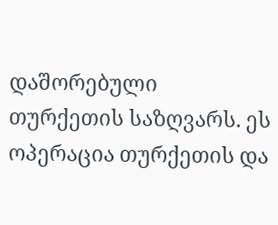დაშორებული თურქეთის საზღვარს. ეს ოპერაცია თურქეთის და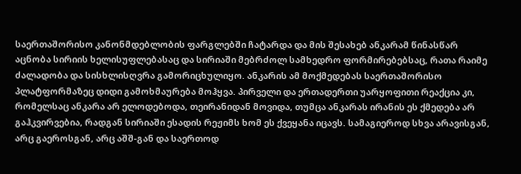საერთაშორისო კანონმდებლობის ფარგლებში ჩატარდა და მის შესახებ ანკარამ წინასწარ აცნობა სირიის ხელისუფლებასაც და სირიაში მებრძოლ სამხედრო ფორმირებებსაც, რათა რაიმე ძალადობა და სისხლისღვრა გამორიცხულიყო. ანკარის ამ მოქმედებას საერთაშორისო პლატფორმაზეც დიდი გამოხმაურება მოჰყვა. პირველი და ერთადერთი უარყოფითი რეაქცია კი, რომელსაც ანკარა არ ელოდებოდა, თეირანიდან მოვიდა, თუმცა ანკარას ირანის ეს ქმედება არ გაჰკვირვებია, რადგან სირიაში ესადის რეჟიმს ხომ ეს ქვეყანა იცავს. სამაგიეროდ სხვა არავისგან, არც გაეროსგან, არც აშშ-გან და საერთოდ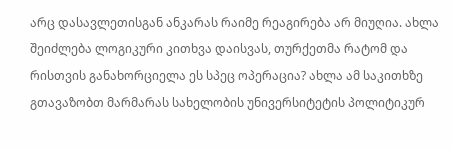არც დასავლეთისგან ანკარას რაიმე რეაგირება არ მიუღია. ახლა შეიძლება ლოგიკური კითხვა დაისვას, თურქეთმა რატომ და რისთვის განახორციელა ეს სპეც ოპერაცია? ახლა ამ საკითხზე გთავაზობთ მარმარას სახელობის უნივერსიტეტის პოლიტიკურ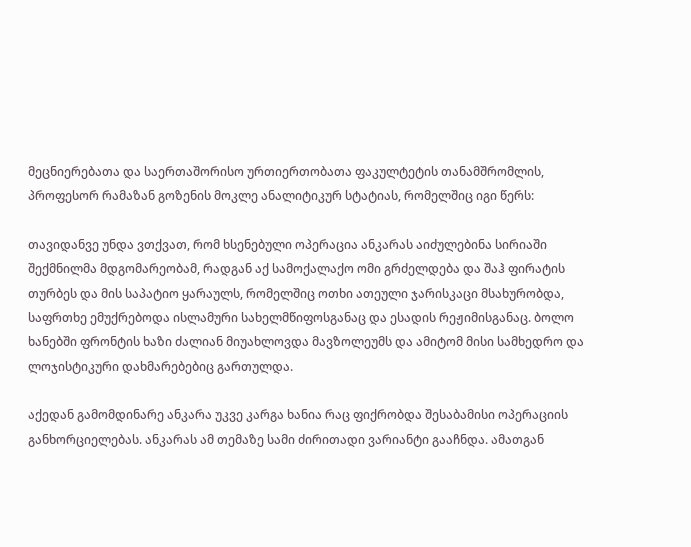მეცნიერებათა და საერთაშორისო ურთიერთობათა ფაკულტეტის თანამშრომლის, პროფესორ რამაზან გოზენის მოკლე ანალიტიკურ სტატიას, რომელშიც იგი წერს:

თავიდანვე უნდა ვთქვათ, რომ ხსენებული ოპერაცია ანკარას აიძულებინა სირიაში შექმნილმა მდგომარეობამ, რადგან აქ სამოქალაქო ომი გრძელდება და შაჰ ფირატის თურბეს და მის საპატიო ყარაულს, რომელშიც ოთხი ათეული ჯარისკაცი მსახურობდა, საფრთხე ემუქრებოდა ისლამური სახელმწიფოსგანაც და ესადის რეჟიმისგანაც. ბოლო ხანებში ფრონტის ხაზი ძალიან მიუახლოვდა მავზოლეუმს და ამიტომ მისი სამხედრო და ლოჯისტიკური დახმარებებიც გართულდა.

აქედან გამომდინარე ანკარა უკვე კარგა ხანია რაც ფიქრობდა შესაბამისი ოპერაციის განხორციელებას. ანკარას ამ თემაზე სამი ძირითადი ვარიანტი გააჩნდა. ამათგან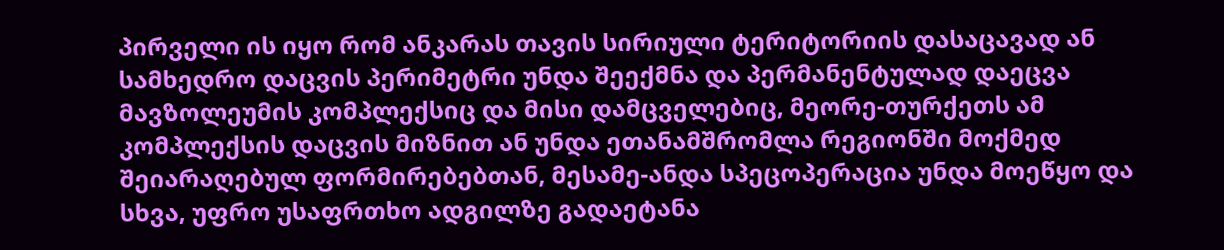პირველი ის იყო რომ ანკარას თავის სირიული ტერიტორიის დასაცავად ან სამხედრო დაცვის პერიმეტრი უნდა შეექმნა და პერმანენტულად დაეცვა მავზოლეუმის კომპლექსიც და მისი დამცველებიც, მეორე-თურქეთს ამ კომპლექსის დაცვის მიზნით ან უნდა ეთანამშრომლა რეგიონში მოქმედ შეიარაღებულ ფორმირებებთან, მესამე-ანდა სპეცოპერაცია უნდა მოეწყო და სხვა, უფრო უსაფრთხო ადგილზე გადაეტანა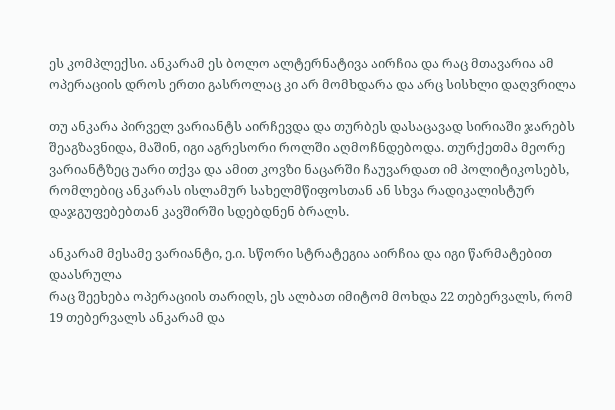ეს კომპლექსი. ანკარამ ეს ბოლო ალტერნატივა აირჩია და რაც მთავარია ამ ოპერაციის დროს ერთი გასროლაც კი არ მომხდარა და არც სისხლი დაღვრილა

თუ ანკარა პირველ ვარიანტს აირჩევდა და თურბეს დასაცავად სირიაში ჯარებს შეაგზავნიდა, მაშინ, იგი აგრესორი როლში აღმოჩნდებოდა. თურქეთმა მეორე ვარიანტზეც უარი თქვა და ამით კოვზი ნაცარში ჩაუვარდათ იმ პოლიტიკოსებს, რომლებიც ანკარას ისლამურ სახელმწიფოსთან ან სხვა რადიკალისტურ დაჯგუფებებთან კავშირში სდებდნენ ბრალს.

ანკარამ მესამე ვარიანტი, ე.ი. სწორი სტრატეგია აირჩია და იგი წარმატებით დაასრულა
რაც შეეხება ოპერაციის თარიღს, ეს ალბათ იმიტომ მოხდა 22 თებერვალს, რომ 19 თებერვალს ანკარამ და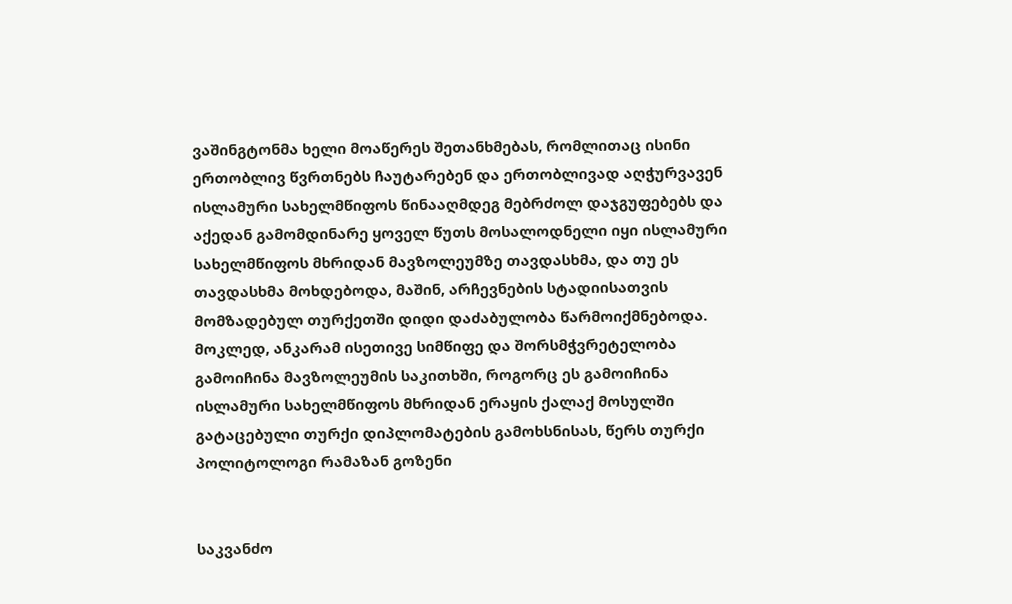ვაშინგტონმა ხელი მოაწერეს შეთანხმებას, რომლითაც ისინი ერთობლივ წვრთნებს ჩაუტარებენ და ერთობლივად აღჭურვავენ ისლამური სახელმწიფოს წინააღმდეგ მებრძოლ დაჯგუფებებს და აქედან გამომდინარე ყოველ წუთს მოსალოდნელი იყი ისლამური სახელმწიფოს მხრიდან მავზოლეუმზე თავდასხმა, და თუ ეს თავდასხმა მოხდებოდა, მაშინ, არჩევნების სტადიისათვის მომზადებულ თურქეთში დიდი დაძაბულობა წარმოიქმნებოდა. მოკლედ, ანკარამ ისეთივე სიმწიფე და შორსმჭვრეტელობა გამოიჩინა მავზოლეუმის საკითხში, როგორც ეს გამოიჩინა ისლამური სახელმწიფოს მხრიდან ერაყის ქალაქ მოსულში გატაცებული თურქი დიპლომატების გამოხსნისას, წერს თურქი პოლიტოლოგი რამაზან გოზენი


საკვანძო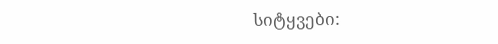სიტყვები: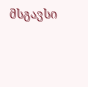მსგავსი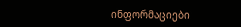ინფორმაციები